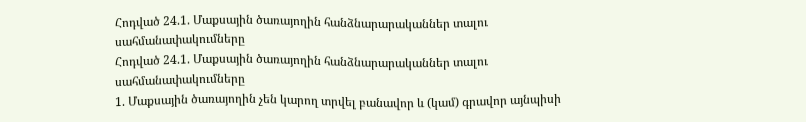Հոդված 24.1. Մաքսային ծառայողին հանձնարարականներ տալու սահմանափակումները
Հոդված 24.1. Մաքսային ծառայողին հանձնարարականներ տալու սահմանափակումները
1. Մաքսային ծառայողին չեն կարող տրվել բանավոր և (կամ) գրավոր այնպիսի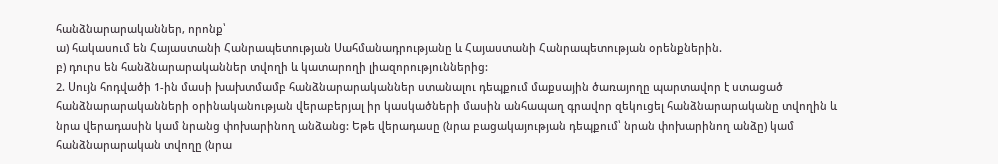հանձնարարականներ, որոնք՝
ա) հակասում են Հայաստանի Հանրապետության Սահմանադրությանը և Հայաստանի Հանրապետության օրենքներին.
բ) դուրս են հանձնարարականներ տվողի և կատարողի լիազորություններից:
2. Սույն հոդվածի 1-ին մասի խախտմամբ հանձնարարականներ ստանալու դեպքում մաքսային ծառայողը պարտավոր է ստացած հանձնարարականների օրինականության վերաբերյալ իր կասկածների մասին անհապաղ գրավոր զեկուցել հանձնարարականը տվողին և նրա վերադասին կամ նրանց փոխարինող անձանց: Եթե վերադասը (նրա բացակայության դեպքում՝ նրան փոխարինող անձը) կամ հանձնարարական տվողը (նրա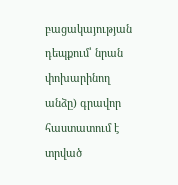բացակայության դեպքում՝ նրան փոխարինող անձը) գրավոր հաստատում է տրված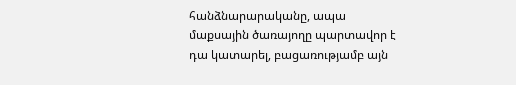հանձնարարականը, ապա մաքսային ծառայողը պարտավոր է դա կատարել, բացառությամբ այն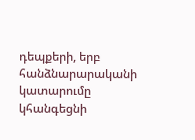դեպքերի, երբ հանձնարարականի կատարումը կհանգեցնի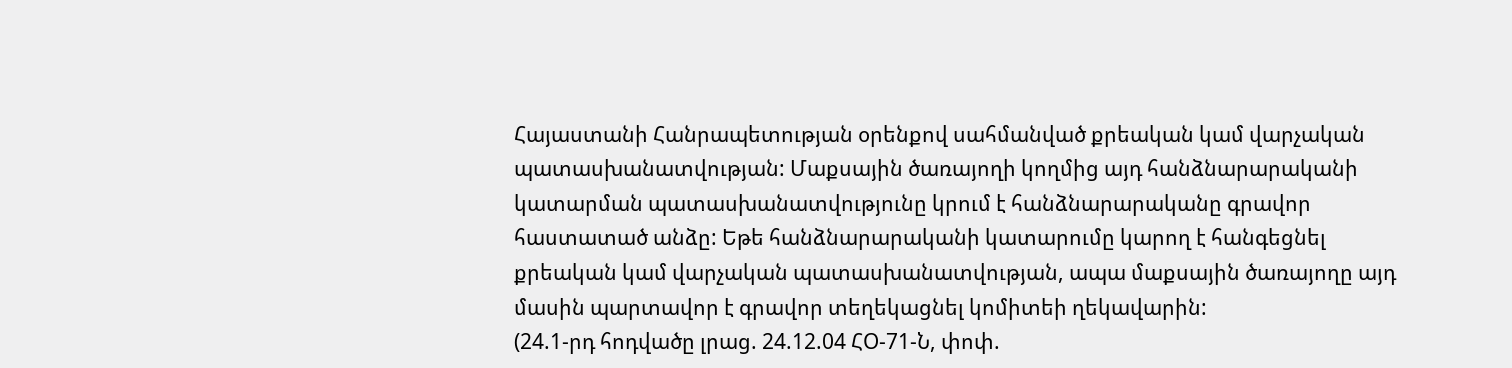Հայաստանի Հանրապետության օրենքով սահմանված քրեական կամ վարչական պատասխանատվության: Մաքսային ծառայողի կողմից այդ հանձնարարականի կատարման պատասխանատվությունը կրում է հանձնարարականը գրավոր հաստատած անձը: Եթե հանձնարարականի կատարումը կարող է հանգեցնել քրեական կամ վարչական պատասխանատվության, ապա մաքսային ծառայողը այդ մասին պարտավոր է գրավոր տեղեկացնել կոմիտեի ղեկավարին:
(24.1-րդ հոդվածը լրաց. 24.12.04 ՀՕ-71-Ն, փոփ.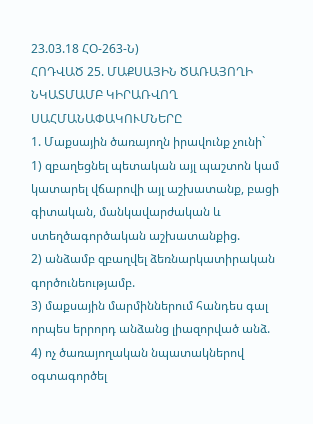23.03.18 ՀՕ-263-Ն)
ՀՈԴՎԱԾ 25. ՄԱՔՍԱՅԻՆ ԾԱՌԱՅՈՂԻ ՆԿԱՏՄԱՄԲ ԿԻՐԱՌՎՈՂ ՍԱՀՄԱՆԱՓԱԿՈՒՄՆԵՐԸ
1. Մաքսային ծառայողն իրավունք չունի`
1) զբաղեցնել պետական այլ պաշտոն կամ կատարել վճարովի այլ աշխատանք, բացի գիտական, մանկավարժական և ստեղծագործական աշխատանքից.
2) անձամբ զբաղվել ձեռնարկատիրական գործունեությամբ.
3) մաքսային մարմիններում հանդես գալ որպես երրորդ անձանց լիազորված անձ.
4) ոչ ծառայողական նպատակներով օգտագործել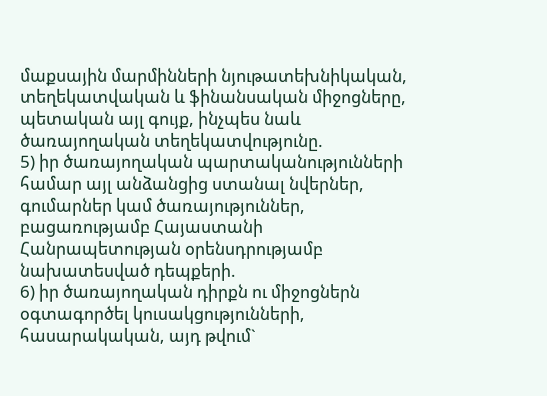մաքսային մարմինների նյութատեխնիկական, տեղեկատվական և ֆինանսական միջոցները, պետական այլ գույք, ինչպես նաև ծառայողական տեղեկատվությունը.
5) իր ծառայողական պարտականությունների համար այլ անձանցից ստանալ նվերներ, գումարներ կամ ծառայություններ, բացառությամբ Հայաստանի Հանրապետության օրենսդրությամբ նախատեսված դեպքերի.
6) իր ծառայողական դիրքն ու միջոցներն օգտագործել կուսակցությունների, հասարակական, այդ թվում`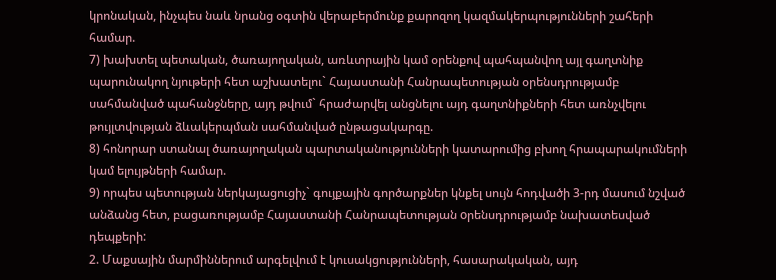կրոնական, ինչպես նաև նրանց օգտին վերաբերմունք քարոզող կազմակերպությունների շահերի համար.
7) խախտել պետական, ծառայողական, առևտրային կամ օրենքով պահպանվող այլ գաղտնիք պարունակող նյութերի հետ աշխատելու` Հայաստանի Հանրապետության օրենսդրությամբ սահմանված պահանջները, այդ թվում` հրաժարվել անցնելու այդ գաղտնիքների հետ առնչվելու թույլտվության ձևակերպման սահմանված ընթացակարգը.
8) հոնորար ստանալ ծառայողական պարտականությունների կատարումից բխող հրապարակումների կամ ելույթների համար.
9) որպես պետության ներկայացուցիչ` գույքային գործարքներ կնքել սույն հոդվածի 3-րդ մասում նշված անձանց հետ, բացառությամբ Հայաստանի Հանրապետության oրենսդրությամբ նախատեսված դեպքերի:
2. Մաքսային մարմիններում արգելվում է կուսակցությունների, հասարակական, այդ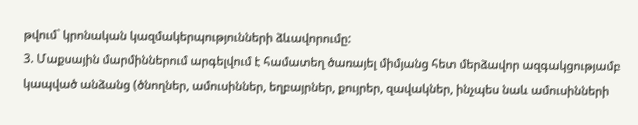թվում` կրոնական կազմակերպությունների ձևավորումը:
3. Մաքսային մարմիններում արգելվում է համատեղ ծառայել միմյանց հետ մերձավոր ազգակցությամբ կապված անձանց (ծնողներ, ամուսիններ, եղբայրներ, քույրեր, զավակներ, ինչպես նաև ամուսինների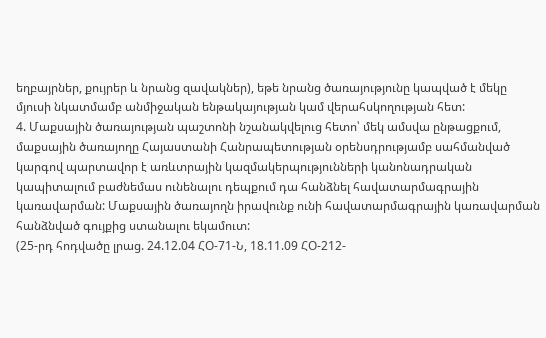եղբայրներ, քույրեր և նրանց զավակներ), եթե նրանց ծառայությունը կապված է մեկը մյուսի նկատմամբ անմիջական ենթակայության կամ վերահսկողության հետ:
4. Մաքսային ծառայության պաշտոնի նշանակվելուց հետո՝ մեկ ամսվա ընթացքում, մաքսային ծառայողը Հայաստանի Հանրապետության օրենսդրությամբ սահմանված կարգով պարտավոր է առևտրային կազմակերպությունների կանոնադրական կապիտալում բաժնեմաս ունենալու դեպքում դա հանձնել հավատարմագրային կառավարման: Մաքսային ծառայողն իրավունք ունի հավատարմագրային կառավարման հանձնված գույքից ստանալու եկամուտ:
(25-րդ հոդվածը լրաց. 24.12.04 ՀՕ-71-Ն, 18.11.09 ՀՕ-212-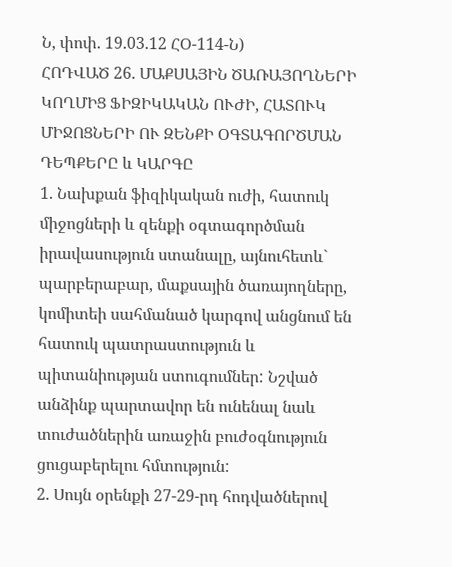Ն, փոփ. 19.03.12 ՀՕ-114-Ն)
ՀՈԴՎԱԾ 26. ՄԱՔՍԱՅԻՆ ԾԱՌԱՅՈՂՆԵՐԻ ԿՈՂՄԻՑ ՖԻԶԻԿԱԿԱՆ ՈՒԺԻ, ՀԱՏՈՒԿ ՄԻՋՈՑՆԵՐԻ ՈՒ ԶԵՆՔԻ ՕԳՏԱԳՈՐԾՄԱՆ ԴԵՊՔԵՐԸ և ԿԱՐԳԸ
1. Նախքան ֆիզիկական ուժի, հատուկ միջոցների և զենքի օգտագործման իրավասություն ստանալը, այնուհետև` պարբերաբար, մաքսային ծառայողները, կոմիտեի սահմանած կարգով անցնում են հատուկ պատրաստություն և պիտանիության ստուգումներ: Նշված անձինք պարտավոր են ունենալ նաև տուժածներին առաջին բուժօգնություն ցուցաբերելու հմտություն:
2. Սույն օրենքի 27-29-րդ հոդվածներով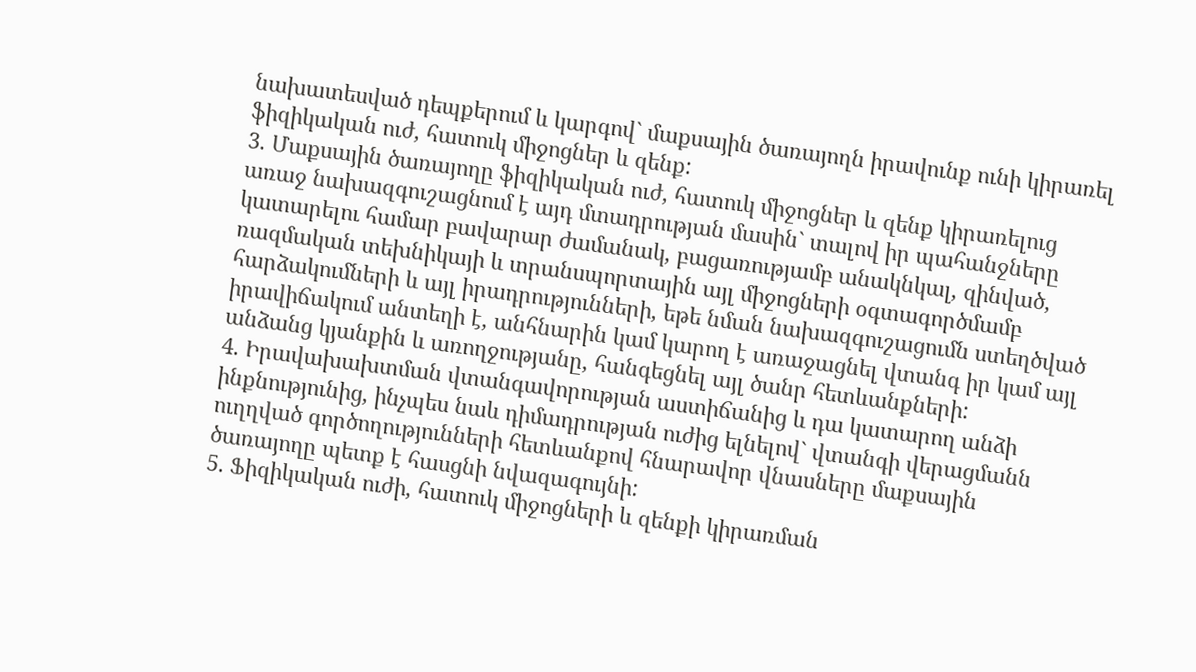նախատեսված դեպքերում և կարգով` մաքսային ծառայողն իրավունք ունի կիրառել ֆիզիկական ուժ, հատուկ միջոցներ և զենք:
3. Մաքսային ծառայողը ֆիզիկական ուժ, հատուկ միջոցներ և զենք կիրառելուց առաջ նախազգուշացնում է այդ մտադրության մասին` տալով իր պահանջները կատարելու համար բավարար ժամանակ, բացառությամբ անակնկալ, զինված, ռազմական տեխնիկայի և տրանսպորտային այլ միջոցների օգտագործմամբ հարձակումների և այլ իրադրությունների, եթե նման նախազգուշացումն ստեղծված իրավիճակում անտեղի է, անհնարին կամ կարող է առաջացնել վտանգ իր կամ այլ անձանց կյանքին և առողջությանը, հանգեցնել այլ ծանր հետևանքների:
4. Իրավախախտման վտանգավորության աստիճանից և դա կատարող անձի ինքնությունից, ինչպես նաև դիմադրության ուժից ելնելով` վտանգի վերացմանն ուղղված գործողությունների հետևանքով հնարավոր վնասները մաքսային ծառայողը պետք է հասցնի նվազագույնի:
5. Ֆիզիկական ուժի, հատուկ միջոցների և զենքի կիրառման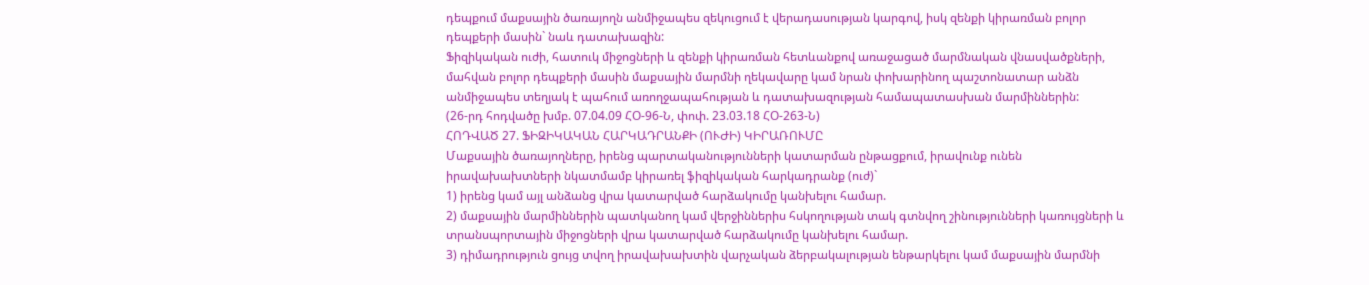դեպքում մաքսային ծառայողն անմիջապես զեկուցում է վերադասության կարգով, իսկ զենքի կիրառման բոլոր դեպքերի մասին` նաև դատախազին:
Ֆիզիկական ուժի, հատուկ միջոցների և զենքի կիրառման հետևանքով առաջացած մարմնական վնասվածքների, մահվան բոլոր դեպքերի մասին մաքսային մարմնի ղեկավարը կամ նրան փոխարինող պաշտոնատար անձն անմիջապես տեղյակ է պահում առողջապահության և դատախազության համապատասխան մարմիններին:
(26-րդ հոդվածը խմբ. 07.04.09 ՀՕ-96-Ն, փոփ. 23.03.18 ՀՕ-263-Ն)
ՀՈԴՎԱԾ 27. ՖԻԶԻԿԱԿԱՆ ՀԱՐԿԱԴՐԱՆՔԻ (ՈՒԺԻ) ԿԻՐԱՌՈՒՄԸ
Մաքսային ծառայողները, իրենց պարտականությունների կատարման ընթացքում, իրավունք ունեն իրավախախտների նկատմամբ կիրառել ֆիզիկական հարկադրանք (ուժ)`
1) իրենց կամ այլ անձանց վրա կատարված հարձակումը կանխելու համար.
2) մաքսային մարմիններին պատկանող կամ վերջիններիս հսկողության տակ գտնվող շինությունների կառույցների և տրանսպորտային միջոցների վրա կատարված հարձակումը կանխելու համար.
3) դիմադրություն ցույց տվող իրավախախտին վարչական ձերբակալության ենթարկելու կամ մաքսային մարմնի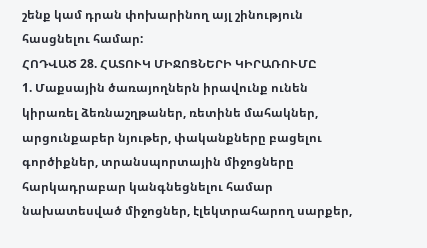շենք կամ դրան փոխարինող այլ շինություն հասցնելու համար:
ՀՈԴՎԱԾ 28. ՀԱՏՈՒԿ ՄԻՋՈՑՆԵՐԻ ԿԻՐԱՌՈՒՄԸ
1. Մաքսային ծառայողներն իրավունք ունեն կիրառել ձեռնաշղթաներ, ռետինե մահակներ, արցունքաբեր նյութեր, փականքները բացելու գործիքներ, տրանսպորտային միջոցները հարկադրաբար կանգնեցնելու համար նախատեսված միջոցներ, էլեկտրահարող սարքեր,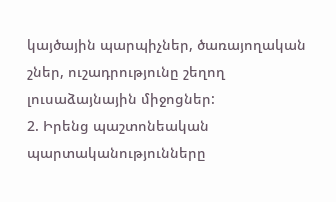կայծային պարպիչներ, ծառայողական շներ, ուշադրությունը շեղող լուսաձայնային միջոցներ:
2. Իրենց պաշտոնեական պարտականությունները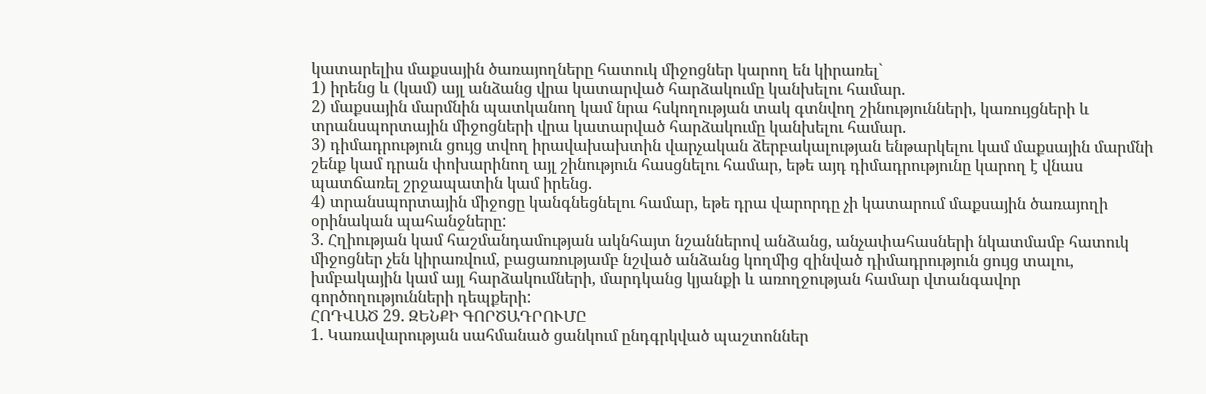կատարելիս մաքսային ծառայողները հատուկ միջոցներ կարող են կիրառել`
1) իրենց և (կամ) այլ անձանց վրա կատարված հարձակումը կանխելու համար.
2) մաքսային մարմնին պատկանող կամ նրա հսկողության տակ գտնվող շինությունների, կառույցների և տրանսպորտային միջոցների վրա կատարված հարձակումը կանխելու համար.
3) դիմադրություն ցույց տվող իրավախախտին վարչական ձերբակալության ենթարկելու կամ մաքսային մարմնի շենք կամ դրան փոխարինող այլ շինություն հասցնելու համար, եթե այդ դիմադրությունը կարող է վնաս պատճառել շրջապատին կամ իրենց.
4) տրանսպորտային միջոցը կանգնեցնելու համար, եթե դրա վարորդը չի կատարում մաքսային ծառայողի օրինական պահանջները:
3. Հղիության կամ հաշմանդամության ակնհայտ նշաններով անձանց, անչափահասների նկատմամբ հատուկ միջոցներ չեն կիրառվում, բացառությամբ նշված անձանց կողմից զինված դիմադրություն ցույց տալու, խմբակային կամ այլ հարձակումների, մարդկանց կյանքի և առողջության համար վտանգավոր գործողությունների դեպքերի:
ՀՈԴՎԱԾ 29. ԶԵՆՔԻ ԳՈՐԾԱԴՐՈՒՄԸ
1. Կառավարության սահմանած ցանկում ընդգրկված պաշտոններ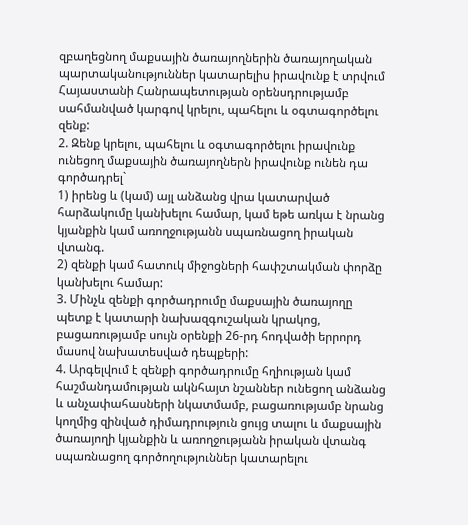զբաղեցնող մաքսային ծառայողներին ծառայողական պարտականություններ կատարելիս իրավունք է տրվում Հայաստանի Հանրապետության օրենսդրությամբ սահմանված կարգով կրելու, պահելու և օգտագործելու զենք:
2. Զենք կրելու, պահելու և օգտագործելու իրավունք ունեցող մաքսային ծառայողներն իրավունք ունեն դա գործադրել`
1) իրենց և (կամ) այլ անձանց վրա կատարված հարձակումը կանխելու համար, կամ եթե առկա է նրանց կյանքին կամ առողջությանն սպառնացող իրական վտանգ.
2) զենքի կամ հատուկ միջոցների հափշտակման փորձը կանխելու համար:
3. Մինչև զենքի գործադրումը մաքսային ծառայողը պետք է կատարի նախազգուշական կրակոց, բացառությամբ սույն օրենքի 26-րդ հոդվածի երրորդ մասով նախատեսված դեպքերի:
4. Արգելվում է զենքի գործադրումը հղիության կամ հաշմանդամության ակնհայտ նշաններ ունեցող անձանց և անչափահասների նկատմամբ, բացառությամբ նրանց կողմից զինված դիմադրություն ցույց տալու և մաքսային ծառայողի կյանքին և առողջությանն իրական վտանգ սպառնացող գործողություններ կատարելու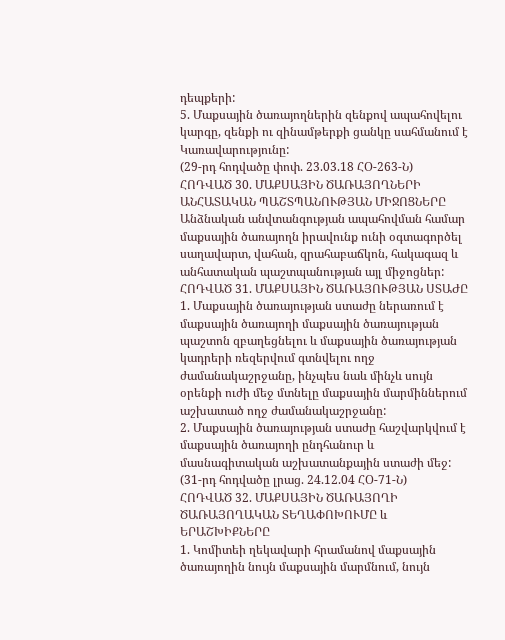դեպքերի:
5. Մաքսային ծառայողներին զենքով ապահովելու կարգը, զենքի ու զինամթերքի ցանկը սահմանում է Կառավարությունը:
(29-րդ հոդվածը փոփ. 23.03.18 ՀՕ-263-Ն)
ՀՈԴՎԱԾ 30. ՄԱՔՍԱՅԻՆ ԾԱՌԱՅՈՂՆԵՐԻ ԱՆՀԱՏԱԿԱՆ ՊԱՇՏՊԱՆՈՒԹՅԱՆ ՄԻՋՈՑՆԵՐԸ
Անձնական անվտանգության ապահովման համար մաքսային ծառայողն իրավունք ունի օգտագործել սաղավարտ, վահան, զրահաբաճկոն, հակագազ և անհատական պաշտպանության այլ միջոցներ:
ՀՈԴՎԱԾ 31. ՄԱՔՍԱՅԻՆ ԾԱՌԱՅՈՒԹՅԱՆ ՍՏԱԺԸ
1. Մաքսային ծառայության ստաժը ներառում է մաքսային ծառայողի մաքսային ծառայության պաշտոն զբաղեցնելու և մաքսային ծառայության կադրերի ռեզերվում գտնվելու ողջ ժամանակաշրջանը, ինչպես նաև մինչև սույն օրենքի ուժի մեջ մտնելը մաքսային մարմիններում աշխատած ողջ ժամանակաշրջանը:
2. Մաքսային ծառայության ստաժը հաշվարկվում է մաքսային ծառայողի ընդհանուր և մասնագիտական աշխատանքային ստաժի մեջ:
(31-րդ հոդվածը լրաց. 24.12.04 ՀՕ-71-Ն)
ՀՈԴՎԱԾ 32. ՄԱՔՍԱՅԻՆ ԾԱՌԱՅՈՂԻ ԾԱՌԱՅՈՂԱԿԱՆ ՏԵՂԱՓՈԽՈՒՄԸ և ԵՐԱՇԽԻՔՆԵՐԸ
1. Կոմիտեի ղեկավարի հրամանով մաքսային ծառայողին նույն մաքսային մարմնում, նույն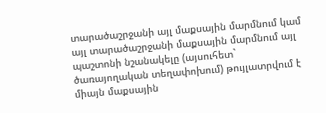տարածաշրջանի այլ մաքսային մարմնում կամ այլ տարածաշրջանի մաքսային մարմնում այլ պաշտոնի նշանակելը (այսուհետ` ծառայողական տեղափոխում) թույլատրվում է միայն մաքսային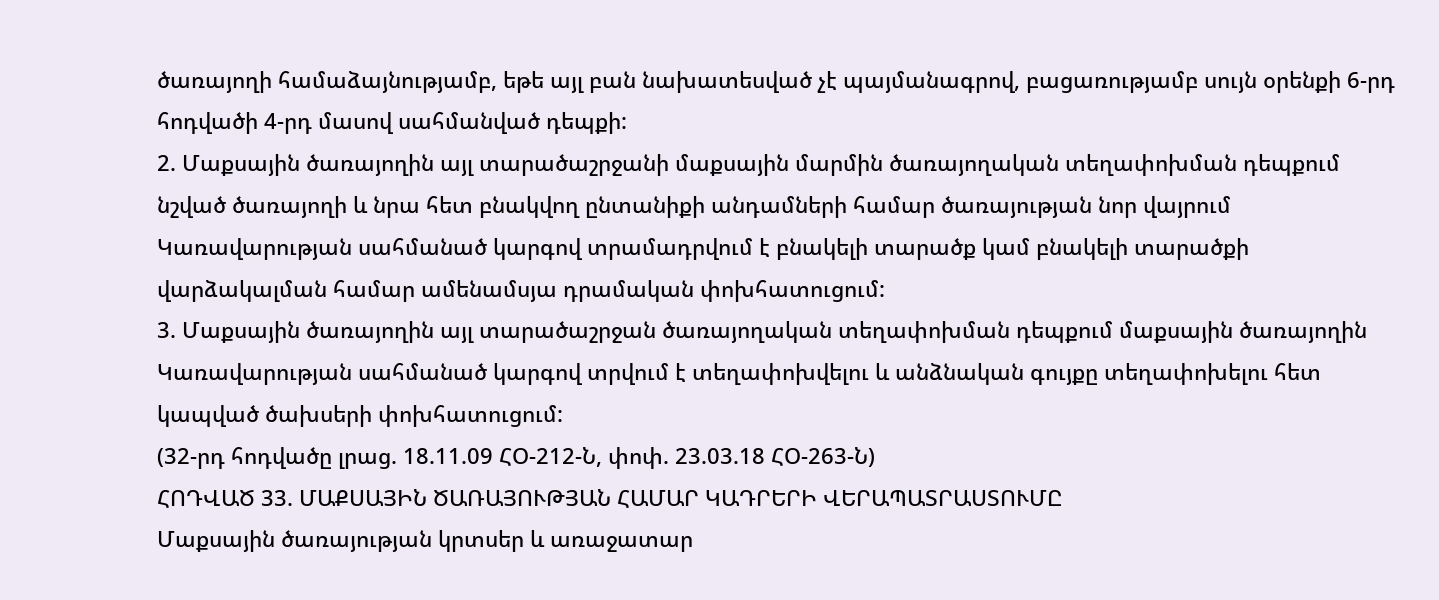ծառայողի համաձայնությամբ, եթե այլ բան նախատեսված չէ պայմանագրով, բացառությամբ սույն օրենքի 6-րդ հոդվածի 4-րդ մասով սահմանված դեպքի:
2. Մաքսային ծառայողին այլ տարածաշրջանի մաքսային մարմին ծառայողական տեղափոխման դեպքում նշված ծառայողի և նրա հետ բնակվող ընտանիքի անդամների համար ծառայության նոր վայրում Կառավարության սահմանած կարգով տրամադրվում է բնակելի տարածք կամ բնակելի տարածքի վարձակալման համար ամենամսյա դրամական փոխհատուցում:
3. Մաքսային ծառայողին այլ տարածաշրջան ծառայողական տեղափոխման դեպքում մաքսային ծառայողին Կառավարության սահմանած կարգով տրվում է տեղափոխվելու և անձնական գույքը տեղափոխելու հետ կապված ծախսերի փոխհատուցում:
(32-րդ հոդվածը լրաց. 18.11.09 ՀՕ-212-Ն, փոփ. 23.03.18 ՀՕ-263-Ն)
ՀՈԴՎԱԾ 33. ՄԱՔՍԱՅԻՆ ԾԱՌԱՅՈՒԹՅԱՆ ՀԱՄԱՐ ԿԱԴՐԵՐԻ ՎԵՐԱՊԱՏՐԱՍՏՈՒՄԸ
Մաքսային ծառայության կրտսեր և առաջատար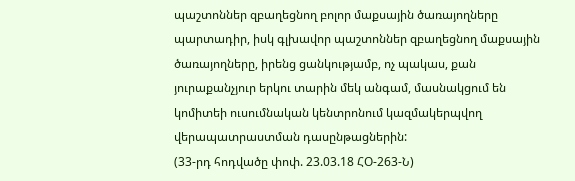պաշտոններ զբաղեցնող բոլոր մաքսային ծառայողները պարտադիր, իսկ գլխավոր պաշտոններ զբաղեցնող մաքսային ծառայողները, իրենց ցանկությամբ, ոչ պակաս, քան յուրաքանչյուր երկու տարին մեկ անգամ, մասնակցում են կոմիտեի ուսումնական կենտրոնում կազմակերպվող վերապատրաստման դասընթացներին:
(33-րդ հոդվածը փոփ. 23.03.18 ՀՕ-263-Ն)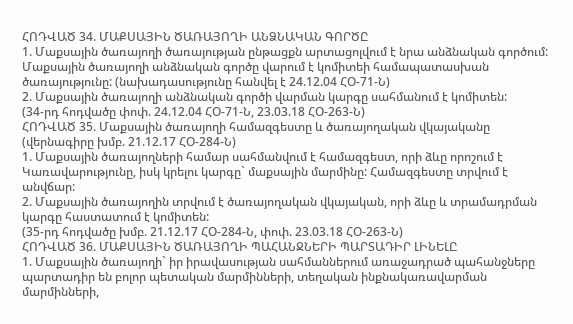ՀՈԴՎԱԾ 34. ՄԱՔՍԱՅԻՆ ԾԱՌԱՅՈՂԻ ԱՆՁՆԱԿԱՆ ԳՈՐԾԸ
1. Մաքսային ծառայողի ծառայության ընթացքն արտացոլվում է նրա անձնական գործում: Մաքսային ծառայողի անձնական գործը վարում է կոմիտեի համապատասխան ծառայությունը: (նախադասությունը հանվել է 24.12.04 ՀՕ-71-Ն)
2. Մաքսային ծառայողի անձնական գործի վարման կարգը սահմանում է կոմիտեն:
(34-րդ հոդվածը փոփ. 24.12.04 ՀՕ-71-Ն, 23.03.18 ՀՕ-263-Ն)
ՀՈԴՎԱԾ 35. Մաքսային ծառայողի համազգեստը և ծառայողական վկայականը
(վերնագիրը խմբ. 21.12.17 ՀՕ-284-Ն)
1. Մաքսային ծառայողների համար սահմանվում է համազգեստ, որի ձևը որոշում է Կառավարությունը, իսկ կրելու կարգը` մաքսային մարմինը: Համազգեստը տրվում է անվճար:
2. Մաքսային ծառայողին տրվում է ծառայողական վկայական, որի ձևը և տրամադրման կարգը հաստատում է կոմիտեն:
(35-րդ հոդվածը խմբ. 21.12.17 ՀՕ-284-Ն, փոփ. 23.03.18 ՀՕ-263-Ն)
ՀՈԴՎԱԾ 36. ՄԱՔՍԱՅԻՆ ԾԱՌԱՅՈՂԻ ՊԱՀԱՆՋՆԵՐԻ ՊԱՐՏԱԴԻՐ ԼԻՆԵԼԸ
1. Մաքսային ծառայողի` իր իրավասության սահմաններում առաջադրած պահանջները պարտադիր են բոլոր պետական մարմինների, տեղական ինքնակառավարման մարմինների,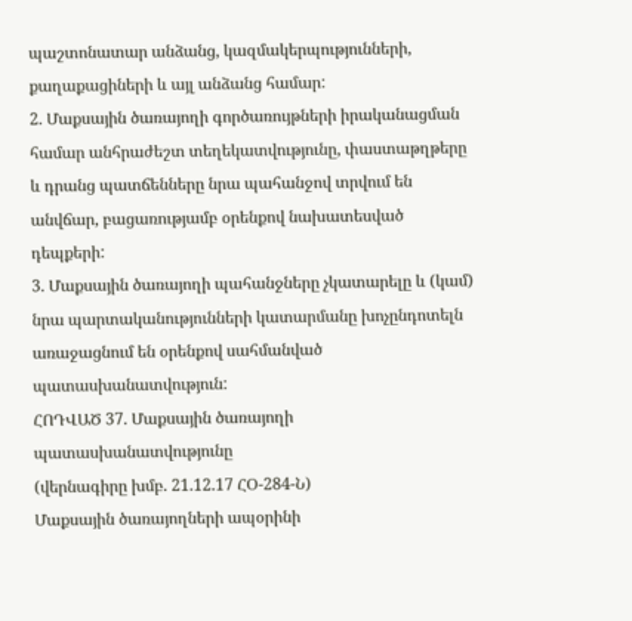պաշտոնատար անձանց, կազմակերպությունների, քաղաքացիների և այլ անձանց համար:
2. Մաքսային ծառայողի գործառույթների իրականացման համար անհրաժեշտ տեղեկատվությունը, փաստաթղթերը և դրանց պատճենները նրա պահանջով տրվում են անվճար, բացառությամբ օրենքով նախատեսված դեպքերի:
3. Մաքսային ծառայողի պահանջները չկատարելը և (կամ) նրա պարտականությունների կատարմանը խոչընդոտելն առաջացնում են օրենքով սահմանված պատասխանատվություն:
ՀՈԴՎԱԾ 37. Մաքսային ծառայողի պատասխանատվությունը
(վերնագիրը խմբ. 21.12.17 ՀՕ-284-Ն)
Մաքսային ծառայողների ապօրինի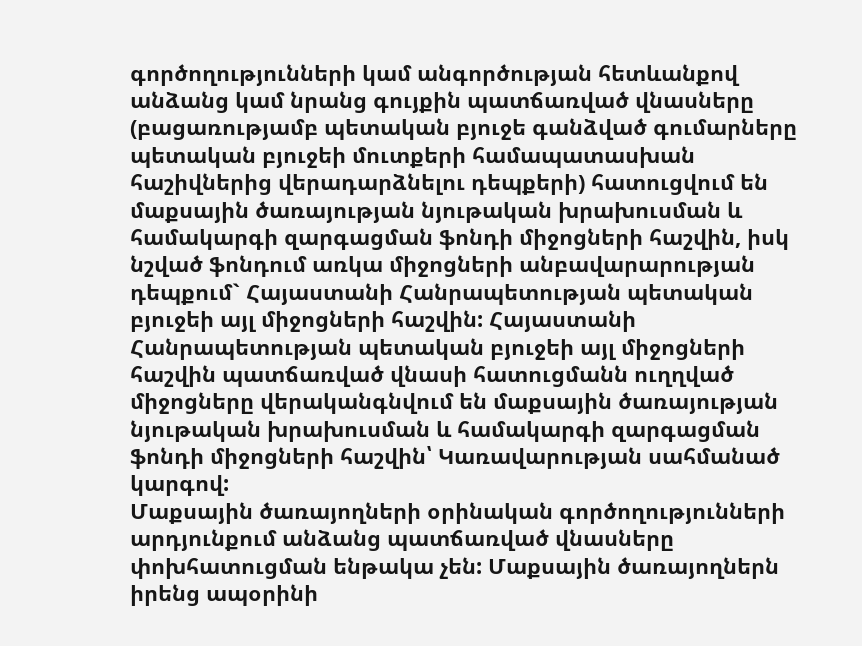գործողությունների կամ անգործության հետևանքով անձանց կամ նրանց գույքին պատճառված վնասները (բացառությամբ պետական բյուջե գանձված գումարները պետական բյուջեի մուտքերի համապատասխան հաշիվներից վերադարձնելու դեպքերի) հատուցվում են մաքսային ծառայության նյութական խրախուսման և համակարգի զարգացման ֆոնդի միջոցների հաշվին, իսկ նշված ֆոնդում առկա միջոցների անբավարարության դեպքում` Հայաստանի Հանրապետության պետական բյուջեի այլ միջոցների հաշվին: Հայաստանի Հանրապետության պետական բյուջեի այլ միջոցների հաշվին պատճառված վնասի հատուցմանն ուղղված միջոցները վերականգնվում են մաքսային ծառայության նյութական խրախուսման և համակարգի զարգացման ֆոնդի միջոցների հաշվին՝ Կառավարության սահմանած կարգով:
Մաքսային ծառայողների օրինական գործողությունների արդյունքում անձանց պատճառված վնասները փոխհատուցման ենթակա չեն: Մաքսային ծառայողներն իրենց ապօրինի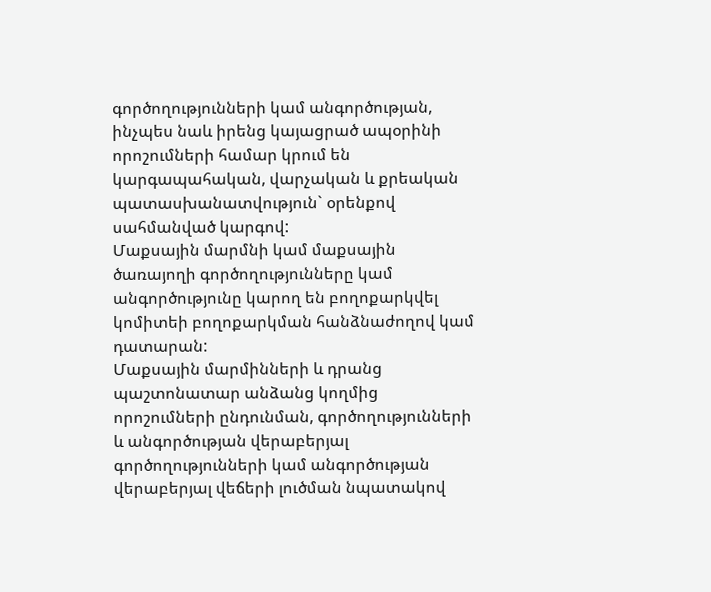գործողությունների կամ անգործության, ինչպես նաև իրենց կայացրած ապօրինի որոշումների համար կրում են կարգապահական, վարչական և քրեական պատասխանատվություն` օրենքով սահմանված կարգով:
Մաքսային մարմնի կամ մաքսային ծառայողի գործողությունները կամ անգործությունը կարող են բողոքարկվել կոմիտեի բողոքարկման հանձնաժողով կամ դատարան:
Մաքսային մարմինների և դրանց պաշտոնատար անձանց կողմից որոշումների ընդունման, գործողությունների և անգործության վերաբերյալ գործողությունների կամ անգործության վերաբերյալ վեճերի լուծման նպատակով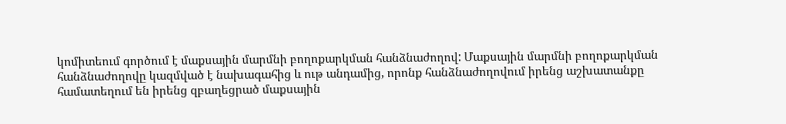կոմիտեում գործում է մաքսային մարմնի բողոքարկման հանձնաժողով: Մաքսային մարմնի բողոքարկման հանձնաժողովը կազմված է նախագահից և ութ անդամից, որոնք հանձնաժողովում իրենց աշխատանքը համատեղում են իրենց զբաղեցրած մաքսային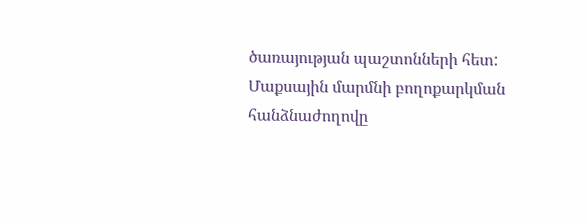ծառայության պաշտոնների հետ:
Մաքսային մարմնի բողոքարկման հանձնաժողովը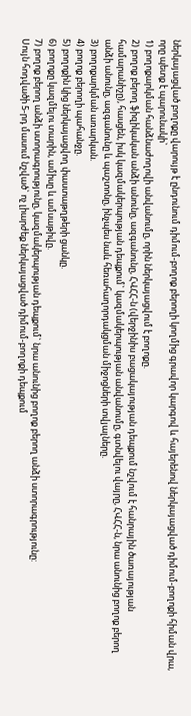ներկայացված բողոքը վարույթ է ընդունում դիմում-բողոք բերողի կողմից գրավոր կարգով և հայերենով ներկայացված դիմում-բողոքի հիման վրա, որը պետք է պարունակի`
1) բողոքարկման հանձնաժողովի անվանումը, որին ներկայացվում է բողոքը.
2) բողոք բերող ֆիզիկական անձի անունը, ազգանունը, ՀՎՀՀ-ն (վերջինիս բացակայության դեպքում նշվում է հանրային ծառայության համարանիշը), հասցեն, իսկ կազմակերպության դեպքում` կազմակերպության անվանումը, գտնվելու վայրը, ՀՎՀՀ-ն, նրա անունից բողոք բերող անձի անունը, ազգանունը և պաշտոնը, ինչպես նաև հեռահաղորդակցման միջոցների տվյալները.
3) բողոքարկման առարկան.
4) բողոք բերողի պահանջը.
5) բողոքին կից ներկայացվող փաստաթղթերի ցանկը.
6) բողոքը կազմելու տարին, ամիսը և ամսաթիվը.
7) բողոք բերող անձի ստորագրությունը, կազմակերպության դեպքում` նրա անունից բողոք բերող անձի ստորագրությունը:
Սույն հոդվածի 5-րդ մասում նշված` ոչ լիարժեք ներկայացված դիմում-բողոքի դեպքում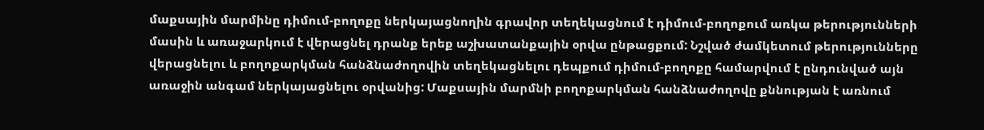մաքսային մարմինը դիմում-բողոքը ներկայացնողին գրավոր տեղեկացնում է դիմում-բողոքում առկա թերությունների մասին և առաջարկում է վերացնել դրանք երեք աշխատանքային օրվա ընթացքում: Նշված ժամկետում թերությունները վերացնելու և բողոքարկման հանձնաժողովին տեղեկացնելու դեպքում դիմում-բողոքը համարվում է ընդունված այն առաջին անգամ ներկայացնելու օրվանից: Մաքսային մարմնի բողոքարկման հանձնաժողովը քննության է առնում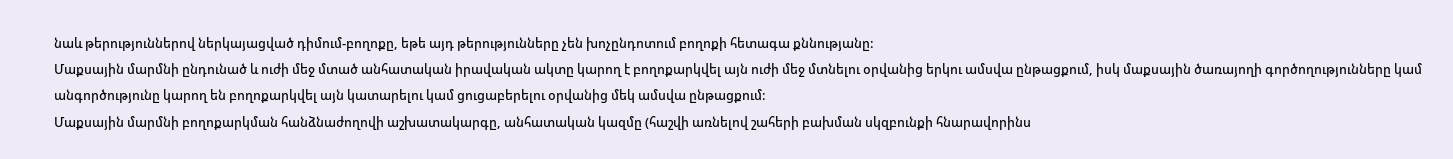նաև թերություններով ներկայացված դիմում-բողոքը, եթե այդ թերությունները չեն խոչընդոտում բողոքի հետագա քննությանը:
Մաքսային մարմնի ընդունած և ուժի մեջ մտած անհատական իրավական ակտը կարող է բողոքարկվել այն ուժի մեջ մտնելու օրվանից երկու ամսվա ընթացքում, իսկ մաքսային ծառայողի գործողությունները կամ անգործությունը կարող են բողոքարկվել այն կատարելու կամ ցուցաբերելու օրվանից մեկ ամսվա ընթացքում:
Մաքսային մարմնի բողոքարկման հանձնաժողովի աշխատակարգը, անհատական կազմը (հաշվի առնելով շահերի բախման սկզբունքի հնարավորինս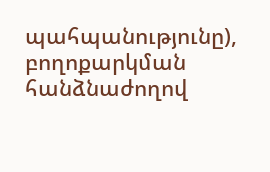պահպանությունը), բողոքարկման հանձնաժողով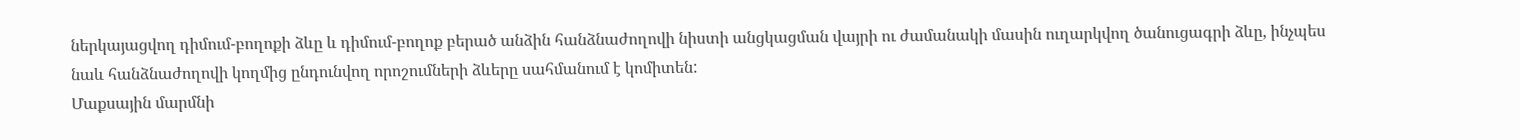ներկայացվող դիմում-բողոքի ձևը և դիմում-բողոք բերած անձին հանձնաժողովի նիստի անցկացման վայրի ու ժամանակի մասին ուղարկվող ծանուցագրի ձևը, ինչպես նաև հանձնաժողովի կողմից ընդունվող որոշումների ձևերը սահմանում է կոմիտեն:
Մաքսային մարմնի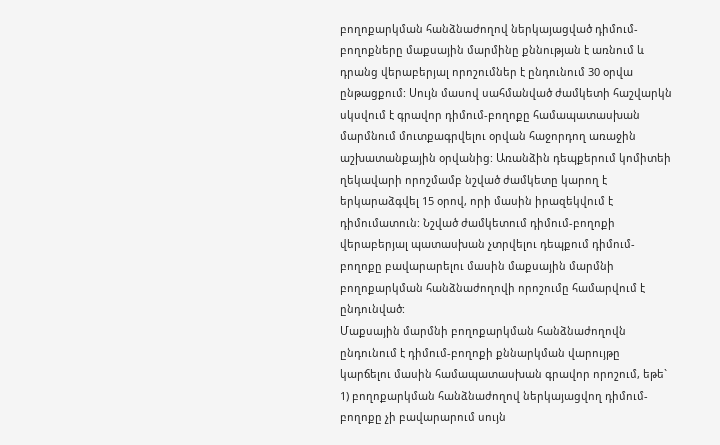բողոքարկման հանձնաժողով ներկայացված դիմում-բողոքները մաքսային մարմինը քննության է առնում և դրանց վերաբերյալ որոշումներ է ընդունում 30 օրվա ընթացքում: Սույն մասով սահմանված ժամկետի հաշվարկն սկսվում է գրավոր դիմում-բողոքը համապատասխան մարմնում մուտքագրվելու օրվան հաջորդող առաջին աշխատանքային օրվանից: Առանձին դեպքերում կոմիտեի ղեկավարի որոշմամբ նշված ժամկետը կարող է երկարաձգվել 15 օրով, որի մասին իրազեկվում է դիմումատուն: Նշված ժամկետում դիմում-բողոքի վերաբերյալ պատասխան չտրվելու դեպքում դիմում-բողոքը բավարարելու մասին մաքսային մարմնի բողոքարկման հանձնաժողովի որոշումը համարվում է ընդունված:
Մաքսային մարմնի բողոքարկման հանձնաժողովն ընդունում է դիմում-բողոքի քննարկման վարույթը կարճելու մասին համապատասխան գրավոր որոշում, եթե`
1) բողոքարկման հանձնաժողով ներկայացվող դիմում-բողոքը չի բավարարում սույն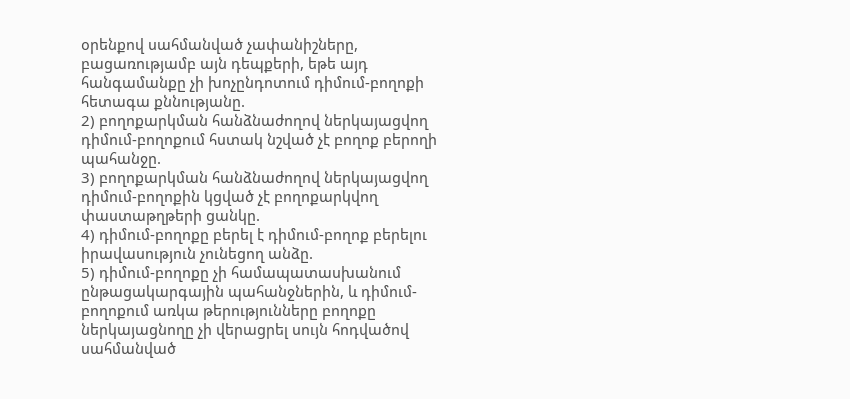օրենքով սահմանված չափանիշները, բացառությամբ այն դեպքերի, եթե այդ հանգամանքը չի խոչընդոտում դիմում-բողոքի հետագա քննությանը.
2) բողոքարկման հանձնաժողով ներկայացվող դիմում-բողոքում հստակ նշված չէ բողոք բերողի պահանջը.
3) բողոքարկման հանձնաժողով ներկայացվող դիմում-բողոքին կցված չէ բողոքարկվող փաստաթղթերի ցանկը.
4) դիմում-բողոքը բերել է դիմում-բողոք բերելու իրավասություն չունեցող անձը.
5) դիմում-բողոքը չի համապատասխանում ընթացակարգային պահանջներին, և դիմում-բողոքում առկա թերությունները բողոքը ներկայացնողը չի վերացրել սույն հոդվածով սահմանված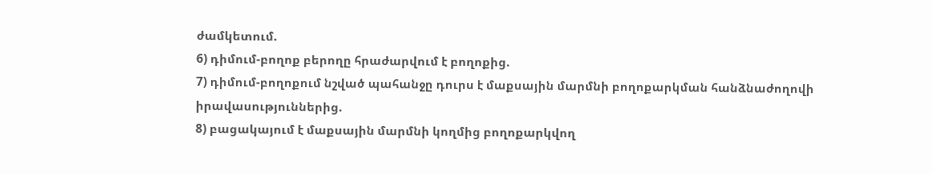ժամկետում.
6) դիմում-բողոք բերողը հրաժարվում է բողոքից.
7) դիմում-բողոքում նշված պահանջը դուրս է մաքսային մարմնի բողոքարկման հանձնաժողովի իրավասություններից.
8) բացակայում է մաքսային մարմնի կողմից բողոքարկվող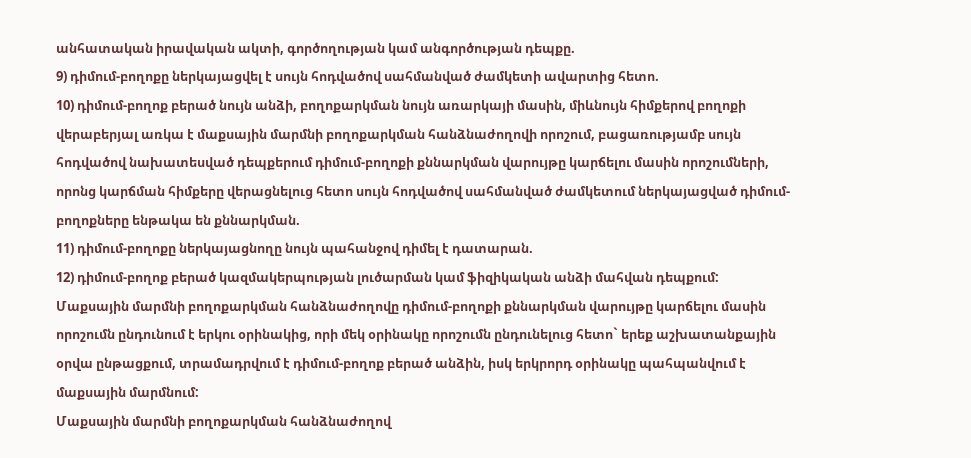անհատական իրավական ակտի, գործողության կամ անգործության դեպքը.
9) դիմում-բողոքը ներկայացվել է սույն հոդվածով սահմանված ժամկետի ավարտից հետո.
10) դիմում-բողոք բերած նույն անձի, բողոքարկման նույն առարկայի մասին, միևնույն հիմքերով բողոքի վերաբերյալ առկա է մաքսային մարմնի բողոքարկման հանձնաժողովի որոշում, բացառությամբ սույն հոդվածով նախատեսված դեպքերում դիմում-բողոքի քննարկման վարույթը կարճելու մասին որոշումների, որոնց կարճման հիմքերը վերացնելուց հետո սույն հոդվածով սահմանված ժամկետում ներկայացված դիմում-բողոքները ենթակա են քննարկման.
11) դիմում-բողոքը ներկայացնողը նույն պահանջով դիմել է դատարան.
12) դիմում-բողոք բերած կազմակերպության լուծարման կամ ֆիզիկական անձի մահվան դեպքում:
Մաքսային մարմնի բողոքարկման հանձնաժողովը դիմում-բողոքի քննարկման վարույթը կարճելու մասին որոշումն ընդունում է երկու օրինակից, որի մեկ օրինակը որոշումն ընդունելուց հետո` երեք աշխատանքային օրվա ընթացքում, տրամադրվում է դիմում-բողոք բերած անձին, իսկ երկրորդ օրինակը պահպանվում է մաքսային մարմնում:
Մաքսային մարմնի բողոքարկման հանձնաժողով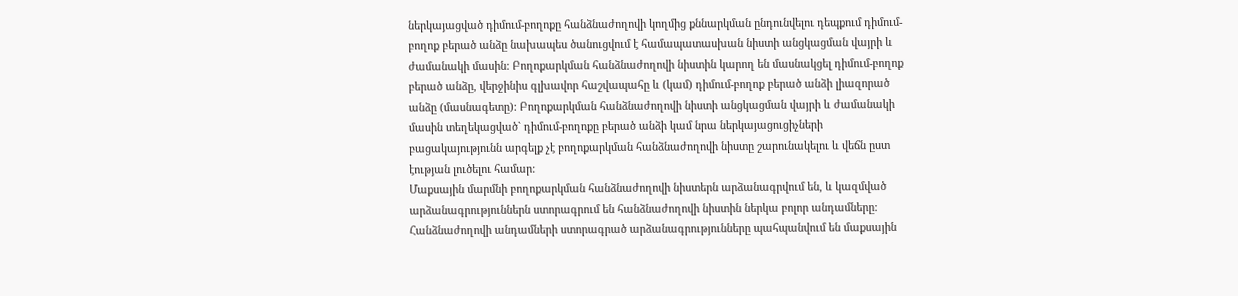ներկայացված դիմում-բողոքը հանձնաժողովի կողմից քննարկման ընդունվելու դեպքում դիմում-բողոք բերած անձը նախապես ծանուցվում է համապատասխան նիստի անցկացման վայրի և ժամանակի մասին: Բողոքարկման հանձնաժողովի նիստին կարող են մասնակցել դիմում-բողոք բերած անձը, վերջինիս գլխավոր հաշվապահը և (կամ) դիմում-բողոք բերած անձի լիազորած անձը (մասնագետը): Բողոքարկման հանձնաժողովի նիստի անցկացման վայրի և ժամանակի մասին տեղեկացված` դիմում-բողոքը բերած անձի կամ նրա ներկայացուցիչների բացակայությունն արգելք չէ բողոքարկման հանձնաժողովի նիստը շարունակելու և վեճն ըստ էության լուծելու համար:
Մաքսային մարմնի բողոքարկման հանձնաժողովի նիստերն արձանագրվում են, և կազմված արձանագրություններն ստորագրում են հանձնաժողովի նիստին ներկա բոլոր անդամները: Հանձնաժողովի անդամների ստորագրած արձանագրությունները պահպանվում են մաքսային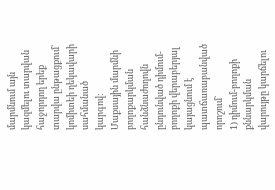մարմնում այն կազմելու տարվան հաջորդող երեք տարվա ընթացքում` կոմիտեի ղեկավարի սահմանած կարգով:
Մաքսային մարմնի բողոքարկման հանձնաժողովն ընդունված դիմում-բողոքի վերաբերյալ կայացնում է պատճառաբանված որոշում`
1) դիմում-բողոքի քննարկման վարույթը կարճելու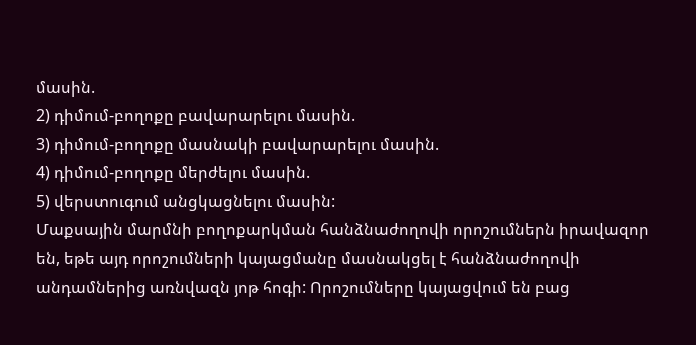մասին.
2) դիմում-բողոքը բավարարելու մասին.
3) դիմում-բողոքը մասնակի բավարարելու մասին.
4) դիմում-բողոքը մերժելու մասին.
5) վերստուգում անցկացնելու մասին:
Մաքսային մարմնի բողոքարկման հանձնաժողովի որոշումներն իրավազոր են, եթե այդ որոշումների կայացմանը մասնակցել է հանձնաժողովի անդամներից առնվազն յոթ հոգի: Որոշումները կայացվում են բաց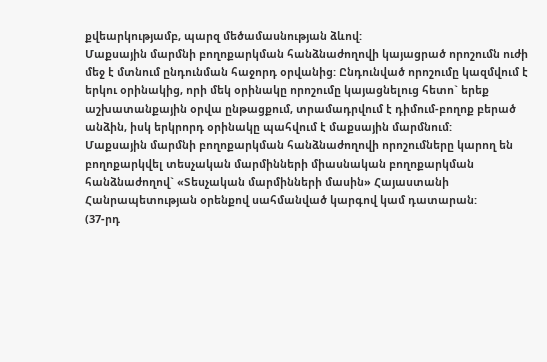քվեարկությամբ, պարզ մեծամասնության ձևով:
Մաքսային մարմնի բողոքարկման հանձնաժողովի կայացրած որոշումն ուժի մեջ է մտնում ընդունման հաջորդ օրվանից: Ընդունված որոշումը կազմվում է երկու օրինակից, որի մեկ օրինակը որոշումը կայացնելուց հետո` երեք աշխատանքային օրվա ընթացքում, տրամադրվում է դիմում-բողոք բերած անձին, իսկ երկրորդ օրինակը պահվում է մաքսային մարմնում:
Մաքսային մարմնի բողոքարկման հանձնաժողովի որոշումները կարող են բողոքարկվել տեսչական մարմինների միասնական բողոքարկման հանձնաժողով` «Տեսչական մարմինների մասին» Հայաստանի Հանրապետության օրենքով սահմանված կարգով կամ դատարան:
(37-րդ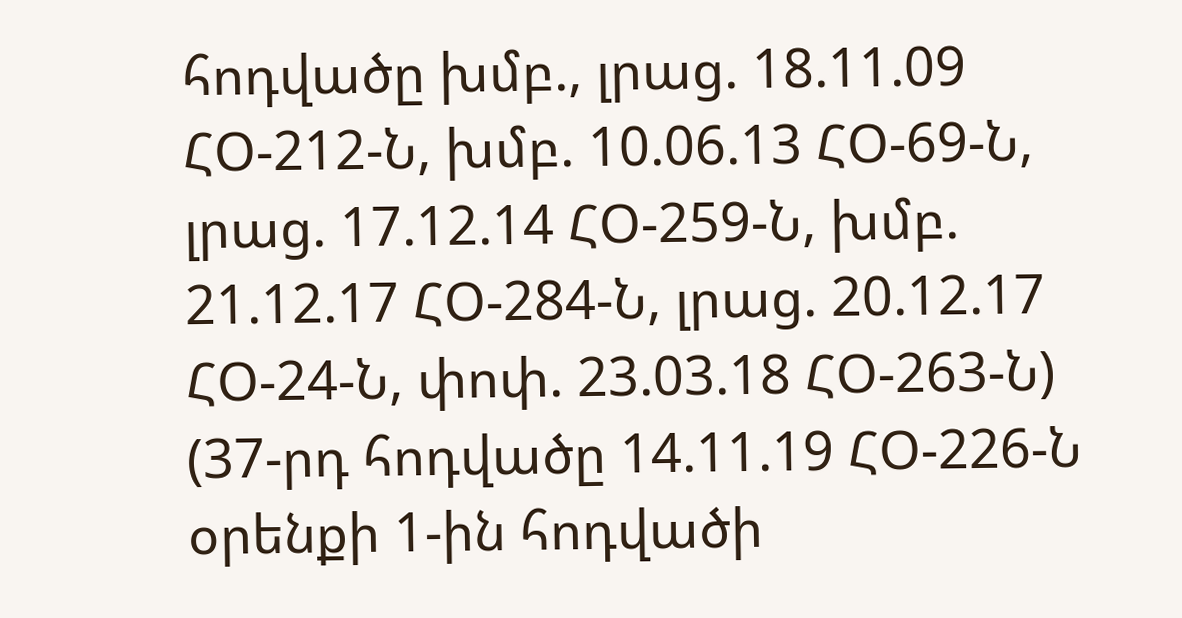հոդվածը խմբ., լրաց. 18.11.09 ՀՕ-212-Ն, խմբ. 10.06.13 ՀՕ-69-Ն, լրաց. 17.12.14 ՀՕ-259-Ն, խմբ. 21.12.17 ՀՕ-284-Ն, լրաց. 20.12.17 ՀՕ-24-Ն, փոփ. 23.03.18 ՀՕ-263-Ն)
(37-րդ հոդվածը 14.11.19 ՀՕ-226-Ն օրենքի 1-ին հոդվածի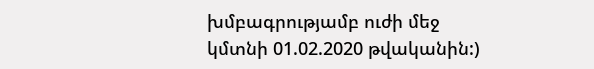խմբագրությամբ ուժի մեջ կմտնի 01.02.2020 թվականին:)